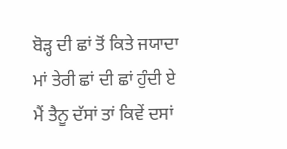ਬੋੜ੍ਹ ਦੀ ਛਾਂ ਤੋਂ ਕਿਤੇ ਜਯਾਦਾ
ਮਾਂ ਤੇਰੀ ਛਾਂ ਦੀ ਛਾਂ ਹੁੰਦੀ ਏ
ਮੈਂ ਤੈਨੂ ਦੱਸਾਂ ਤਾਂ ਕਿਵੇਂ ਦਸਾਂ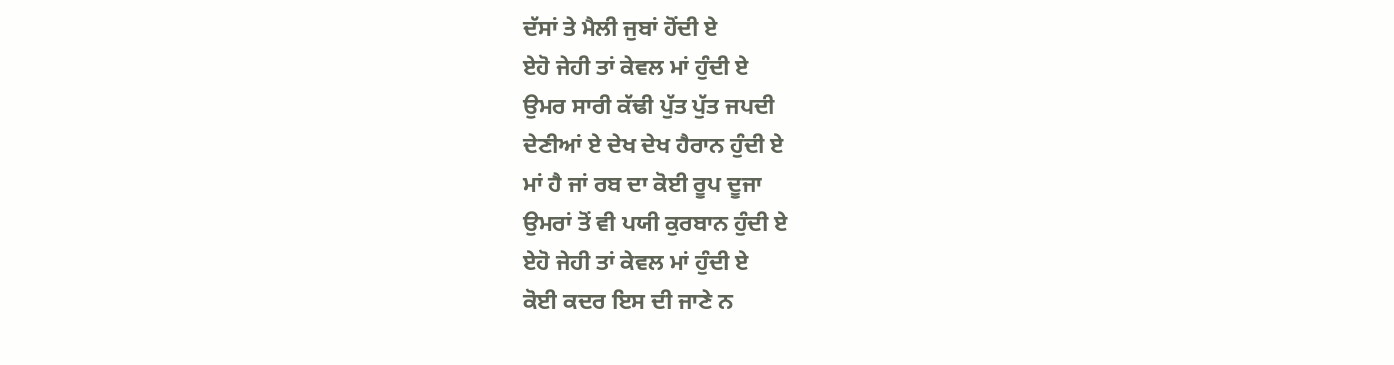ਦੱਸਾਂ ਤੇ ਮੈਲੀ ਜੁਬਾਂ ਹੋਂਦੀ ਏ
ਏਹੋ ਜੇਹੀ ਤਾਂ ਕੇਵਲ ਮਾਂ ਹੁੰਦੀ ਏ
ਉਮਰ ਸਾਰੀ ਕੱਢੀ ਪੁੱਤ ਪੁੱਤ ਜਪਦੀ
ਦੇਣੀਆਂ ਏ ਦੇਖ ਦੇਖ ਹੈਰਾਨ ਹੁੰਦੀ ਏ
ਮਾਂ ਹੈ ਜਾਂ ਰਬ ਦਾ ਕੋਈ ਰੂਪ ਦੂਜਾ
ਉਮਰਾਂ ਤੋਂ ਵੀ ਪਯੀ ਕੁਰਬਾਨ ਹੁੰਦੀ ਏ
ਏਹੋ ਜੇਹੀ ਤਾਂ ਕੇਵਲ ਮਾਂ ਹੁੰਦੀ ਏ
ਕੋਈ ਕਦਰ ਇਸ ਦੀ ਜਾਣੇ ਨ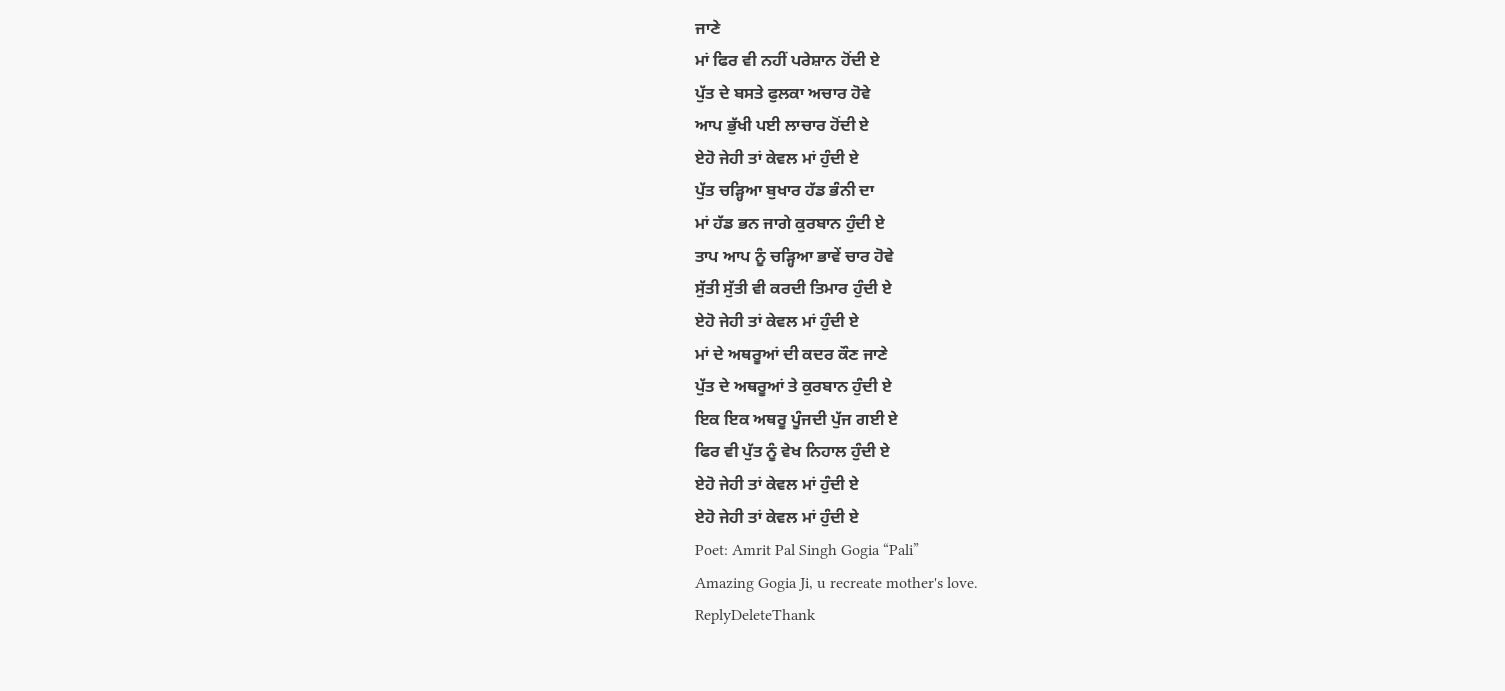ਜਾਣੇ
ਮਾਂ ਫਿਰ ਵੀ ਨਹੀਂ ਪਰੇਸ਼ਾਨ ਹੋਂਦੀ ਏ
ਪੁੱਤ ਦੇ ਬਸਤੇ ਫੁਲਕਾ ਅਚਾਰ ਹੋਵੇ
ਆਪ ਭੁੱਖੀ ਪਈ ਲਾਚਾਰ ਹੋਂਦੀ ਏ
ਏਹੋ ਜੇਹੀ ਤਾਂ ਕੇਵਲ ਮਾਂ ਹੁੰਦੀ ਏ
ਪੁੱਤ ਚੜ੍ਹਿਆ ਬੁਖਾਰ ਹੱਡ ਭੰਨੀ ਦਾ
ਮਾਂ ਹੱਡ ਭਨ ਜਾਗੇ ਕੁਰਬਾਨ ਹੁੰਦੀ ਏ
ਤਾਪ ਆਪ ਨੂੰ ਚੜ੍ਹਿਆ ਭਾਵੇਂ ਚਾਰ ਹੋਵੇ
ਸੁੱਤੀ ਸੁੱਤੀ ਵੀ ਕਰਦੀ ਤਿਮਾਰ ਹੁੰਦੀ ਏ
ਏਹੋ ਜੇਹੀ ਤਾਂ ਕੇਵਲ ਮਾਂ ਹੁੰਦੀ ਏ
ਮਾਂ ਦੇ ਅਥਰੂਆਂ ਦੀ ਕਦਰ ਕੌਣ ਜਾਣੇ
ਪੁੱਤ ਦੇ ਅਥਰੂਆਂ ਤੇ ਕੁਰਬਾਨ ਹੁੰਦੀ ਏ
ਇਕ ਇਕ ਅਥਰੂ ਪੂੰਜਦੀ ਪੁੱਜ ਗਈ ਏ
ਫਿਰ ਵੀ ਪੁੱਤ ਨੂੰ ਵੇਖ ਨਿਹਾਲ ਹੁੰਦੀ ਏ
ਏਹੋ ਜੇਹੀ ਤਾਂ ਕੇਵਲ ਮਾਂ ਹੁੰਦੀ ਏ
ਏਹੋ ਜੇਹੀ ਤਾਂ ਕੇਵਲ ਮਾਂ ਹੁੰਦੀ ਏ
Poet: Amrit Pal Singh Gogia “Pali”
Amazing Gogia Ji, u recreate mother's love.
ReplyDeleteThank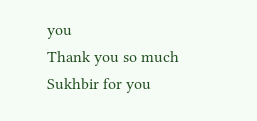you
Thank you so much Sukhbir for you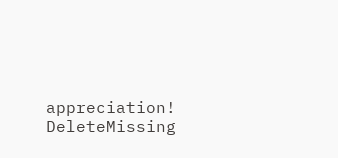appreciation!
DeleteMissing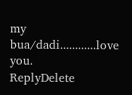my bua/dadi............love you.
ReplyDelete